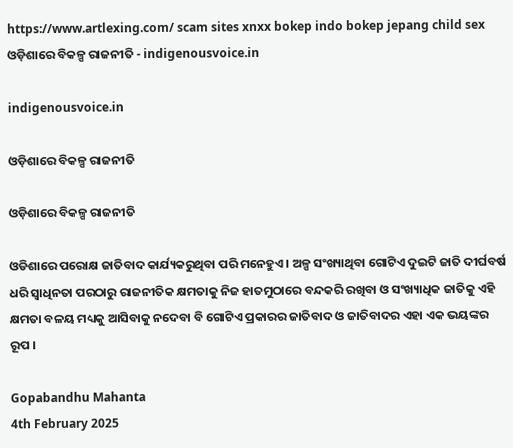https://www.artlexing.com/ scam sites xnxx bokep indo bokep jepang child sex
ଓଡ଼ିଶାରେ ବିକଳ୍ପ ରାଜନୀତି - indigenousvoice.in

indigenousvoice.in

ଓଡ଼ିଶାରେ ବିକଳ୍ପ ରାଜନୀତି

ଓଡ଼ିଶାରେ ବିକଳ୍ପ ରାଜନୀତି

ଓଡିଶାରେ ପରୋକ୍ଷ ଜାତିବାଦ କାର୍ଯ୍ୟକରୁଥିବା ପରି ମନେହୁଏ । ଅଳ୍ପ ସଂଖ୍ୟାଥିବା ଗୋଟିଏ ଦୁଇଟି ଜାତି ଦୀର୍ଘବର୍ଷ ଧରି ସ୍ୱାଧିନତା ପରଠାରୁ ରାଜନୀତିକ କ୍ଷମତାକୁ ନିଜ ହାତମୁଠାରେ ବନ୍ଦକରି ରଖିବା ଓ ସଂଖ୍ୟାଧିକ ଜାତିକୁ ଏହି କ୍ଷମତା ବଳୟ ମଧ୍ୟକୁ ଆସିବାକୁ ନଦେବା ବି ଗୋଟିଏ ପ୍ରକାରର ଜାତିବାଦ ଓ ଜାତିବାଦର ଏହା ଏକ ଭୟଙ୍କର ରୂପ ।

Gopabandhu Mahanta
4th February 2025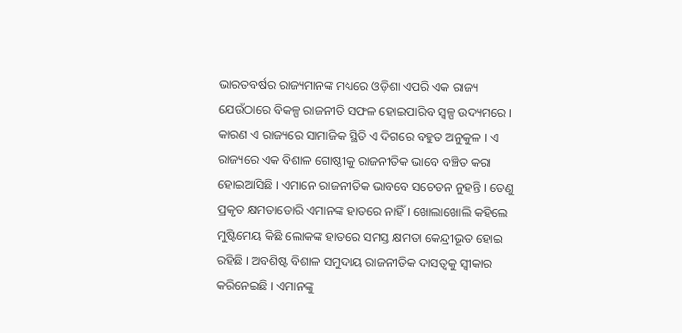ଭାରତବର୍ଷର ରାଜ୍ୟମାନଙ୍କ ମଧ୍ୟରେ ଓଡ଼ିଶା ଏପରି ଏକ ରାଜ୍ୟ ଯେଉଁଠାରେ ବିକଳ୍ପ ରାଜନୀତି ସଫଳ ହୋଇପାରିବ ସ୍ୱଳ୍ପ ଉଦ୍ୟମରେ । କାରଣ ଏ ରାଜ୍ୟରେ ସାମାଜିକ ସ୍ଥିତି ଏ ଦିଗରେ ବହୁତ ଅନୁକୁଳ । ଏ ରାଜ୍ୟରେ ଏକ ବିଶାଳ ଗୋଷ୍ଠୀକୁ ରାଜନୀତିକ ଭାବେ ବଞ୍ଚିତ କରା ହୋଇଆସିଛି । ଏମାନେ ରାଜନୀତିକ ଭାବବେ ସଚେତନ ନୁହନ୍ତି । ତେଣୁ ପ୍ରକୃତ କ୍ଷମତାଡୋରି ଏମାନଙ୍କ ହାତରେ ନାହିଁ । ଖୋଲାଖୋଲି କହିଲେ ମୁଷ୍ଟିମେୟ କିଛି ଲୋକଙ୍କ ହାତରେ ସମସ୍ତ କ୍ଷମତା କେନ୍ଦ୍ରୀଭୂତ ହୋଇ ରହିଛି । ଅବଶିଷ୍ଟ ବିଶାଳ ସମୁଦାୟ ରାଜନୀତିକ ଦାସତ୍ୱକୁ ସ୍ୱୀକାର କରିନେଇଛି । ଏମାନଙ୍କୁ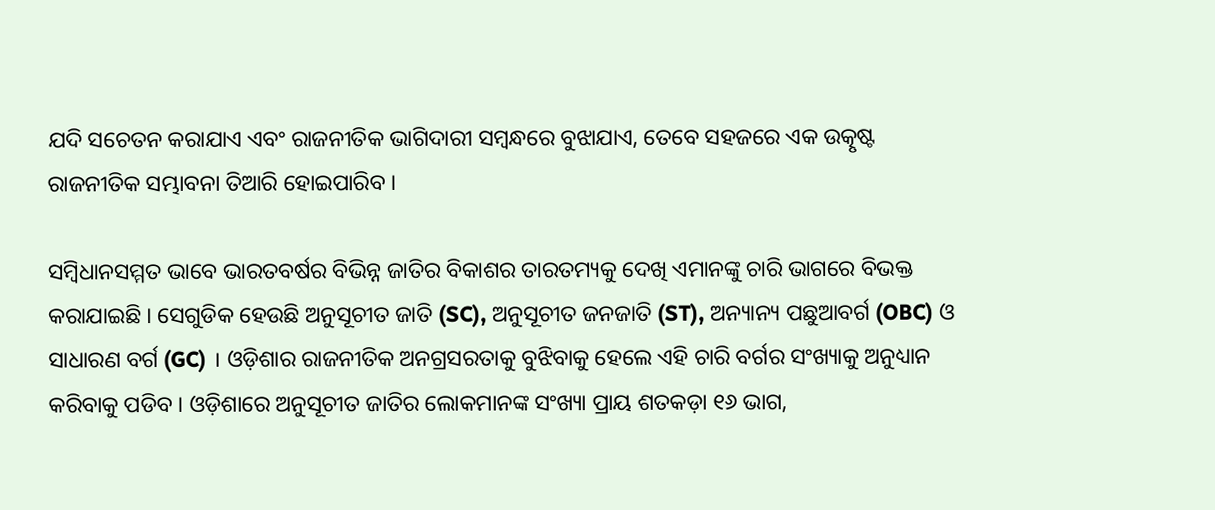ଯଦି ସଚେତନ କରାଯାଏ ଏବଂ ରାଜନୀତିକ ଭାଗିଦାରୀ ସମ୍ବନ୍ଧରେ ବୁଝାଯାଏ, ତେବେ ସହଜରେ ଏକ ଉତ୍କୃଷ୍ଟ ରାଜନୀତିକ ସମ୍ଭାବନା ତିଆରି ହୋଇପାରିବ ।

ସମ୍ବିଧାନସମ୍ମତ ଭାବେ ଭାରତବର୍ଷର ବିଭିନ୍ନ ଜାତିର ବିକାଶର ତାରତମ୍ୟକୁ ଦେଖି ଏମାନଙ୍କୁ ଚାରି ଭାଗରେ ବିଭକ୍ତ କରାଯାଇଛି । ସେଗୁଡିକ ହେଉଛି ଅନୁସୂଚୀତ ଜାତି (SC), ଅନୁସୂଚୀତ ଜନଜାତି (ST), ଅନ୍ୟାନ୍ୟ ପଛୁଆବର୍ଗ (OBC) ଓ ସାଧାରଣ ବର୍ଗ (GC) । ଓଡ଼ିଶାର ରାଜନୀତିକ ଅନଗ୍ରସରତାକୁ ବୁଝିବାକୁ ହେଲେ ଏହି ଚାରି ବର୍ଗର ସଂଖ୍ୟାକୁ ଅନୁଧ୍ୟାନ କରିବାକୁ ପଡିବ । ଓଡ଼ିଶାରେ ଅନୁସୂଚୀତ ଜାତିର ଲୋକମାନଙ୍କ ସଂଖ୍ୟା ପ୍ରାୟ ଶତକଡ଼ା ୧୬ ଭାଗ,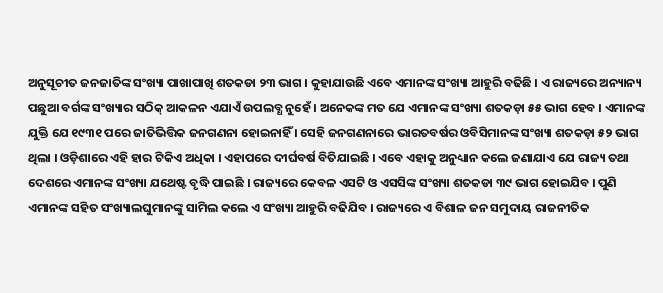ଅନୁସୂଚୀତ ଜନଜାତିଙ୍କ ସଂଖ୍ୟା ପାଖାପାଖି ଶତକଡା ୨୩ ଭାଗ । କୁହାଯାଉଛି ଏବେ ଏମାନଙ୍କ ସଂଖ୍ୟା ଆହୁରି ବଢିଛି । ଏ ରାଜ୍ୟରେ ଅନ୍ୟାନ୍ୟ ପଛୁଆ ବର୍ଗଙ୍କ ସଂଖ୍ୟାର ସଠିକ୍ ଆକଳନ ଏଯାଏଁ ଉପଲବ୍ଧ ନୁହେଁ । ଅନେକଙ୍କ ମତ ଯେ ଏମାନଙ୍କ ସଂଖ୍ୟା ଶତକଡ଼ା ୫୫ ଭାଗ ହେବ । ଏମାନଙ୍କ ଯୁକ୍ତି ଯେ ୧୯୩୧ ପରେ ଜାତିଭିତ୍ତିକ ଜନଗଣନା ହୋଇନାହିଁ । ସେହି ଜନଗଣନାରେ ଭାରତବର୍ଷର ଓବିସିମାନଙ୍କ ସଂଖ୍ୟା ଶତକଡ଼ା ୫୨ ଭାଗ ଥିଲା । ଓଡ଼ିଶାରେ ଏହି ହାର ଟିକିଏ ଅଧିକା । ଏହାପରେ ଦୀର୍ଘବର୍ଷ ବିତିଯାଇଛି । ଏବେ ଏହାକୁ ଅନୁଧ୍ୟାନ କଲେ ଜଣାଯାଏ ଯେ ରାଜ୍ୟ ତଥା ଦେଶରେ ଏମାନଙ୍କ ସଂଖ୍ୟା ଯଥେଷ୍ଟ ବୃଦ୍ଧି ପାଇଛି । ରାଜ୍ୟରେ କେବଳ ଏସଟି ଓ ଏସସିଙ୍କ ସଂଖ୍ୟା ଶତକଡା ୩୯ ଭାଗ ହୋଇଯିବ । ପୁଣି ଏମାନଙ୍କ ସହିତ ସଂଖ୍ୟାଲଘୁମାନଙ୍କୁ ସାମିଲ କଲେ ଏ ସଂଖ୍ୟା ଆହୁରି ବଢିଯିବ । ରାଜ୍ୟରେ ଏ ବିଶାଳ ଜନ ସମୁଦାୟ ରାଜନୀତିକ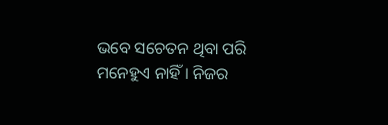ଭବେ ସଚେତନ ଥିବା ପରି ମନେହୁଏ ନାହିଁ । ନିଜର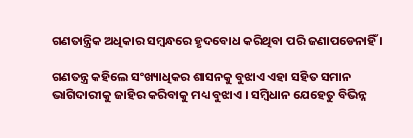ଗଣତାନ୍ତ୍ରିକ ଅଧିକାର ସମ୍ବନ୍ଧରେ ହୃଦବୋଧ କରିଥିବା ପରି ଜଣାପଡେନାହିଁ ।

ଗଣତନ୍ତ୍ର କହିଲେ ସଂଖ୍ୟାଧିକର ଶାସନକୁ ବୁଝାଏ ଏହା ସହିତ ସମାନ ଭାଗିଦାରୀକୁ ଜାହିର କରିବାକୁ ମଧ୍ୟ ବୁଝାଏ । ସମ୍ବିଧାନ ଯେହେତୁ ବିଭିନ୍ନ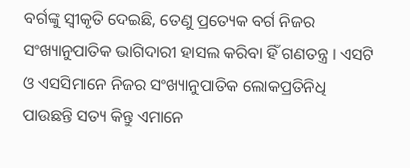ବର୍ଗଙ୍କୁ ସ୍ୱୀକୃତି ଦେଇଛି, ତେଣୁ ପ୍ରତ୍ୟେକ ବର୍ଗ ନିଜର ସଂଖ୍ୟାନୁପାତିକ ଭାଗିଦାରୀ ହାସଲ କରିବା ହିଁ ଗଣତନ୍ତ୍ର । ଏସଟି ଓ ଏସସିମାନେ ନିଜର ସଂଖ୍ୟାନୁପାତିକ ଲୋକପ୍ରତିନିଧି ପାଉଛନ୍ତି ସତ୍ୟ କିନ୍ତୁ ଏମାନେ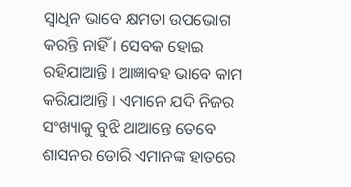ସ୍ୱାଧିନ ଭାବେ କ୍ଷମତା ଉପଭୋଗ କରନ୍ତି ନାହିଁ । ସେବକ ହୋଇ ରହିଯାଆନ୍ତି । ଆଜ୍ଞାବହ ଭାବେ କାମ କରିଯାଆନ୍ତି । ଏମାନେ ଯଦି ନିଜର ସଂଖ୍ୟାକୁ ବୁଝି ଥାଆନ୍ତେ ତେବେ ଶାସନର ଡୋରି ଏମାନଙ୍କ ହାତରେ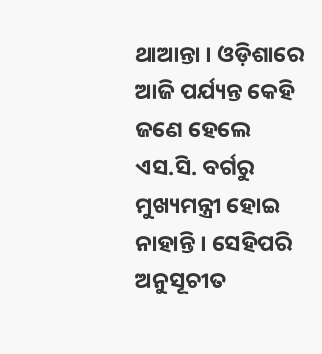ଥାଆନ୍ତା । ଓଡ଼ିଶାରେ ଆଜି ପର୍ଯ୍ୟନ୍ତ କେହି ଜଣେ ହେଲେ ଏସ.ସି. ବର୍ଗରୁ ମୁଖ୍ୟମନ୍ତ୍ରୀ ହୋଇ ନାହାନ୍ତି । ସେହିପରି ଅନୁସୂଚୀତ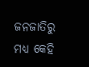ଜନଜାତିରୁ ମଧ୍ୟ କେହି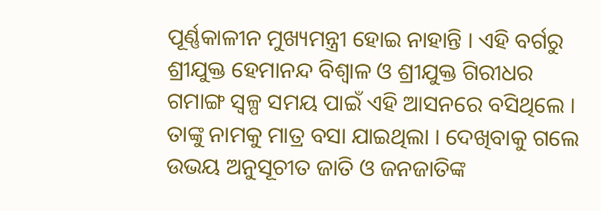ପୂର୍ଣ୍ଣକାଳୀନ ମୁଖ୍ୟମନ୍ତ୍ରୀ ହୋଇ ନାହାନ୍ତି । ଏହି ବର୍ଗରୁ ଶ୍ରୀଯୁକ୍ତ ହେମାନନ୍ଦ ବିଶ୍ୱାଳ ଓ ଶ୍ରୀଯୁକ୍ତ ଗିରୀଧର ଗମାଙ୍ଗ ସ୍ୱଳ୍ପ ସମୟ ପାଇଁ ଏହି ଆସନରେ ବସିଥିଲେ । ତାଙ୍କୁ ନାମକୁ ମାତ୍ର ବସା ଯାଇଥିଲା । ଦେଖିବାକୁ ଗଲେ ଉଭୟ ଅନୁସୂଚୀତ ଜାତି ଓ ଜନଜାତିଙ୍କ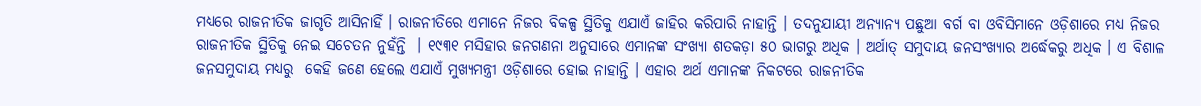ମଧ୍ୟରେ ରାଜନୀତିକ ଜାଗୃତି ଆସିନାହିଁ । ରାଜନୀତିରେ ଏମାନେ ନିଜର ବିକଳ୍ପ ସ୍ଥିତିକୁ ଏଯାଏଁ ଜାହିର କରିପାରି ନାହାନ୍ତି । ତଦନୁଯାୟୀ ଅନ୍ୟାନ୍ୟ ପଛୁଆ ବର୍ଗ ବା ଓବିସିମାନେ ଓଡ଼ିଶାରେ ମଧ୍ୟ ନିଜର ରାଜନୀତିକ ସ୍ଥିତିକୁ ନେଇ ସଚେତନ ନୁହଁନ୍ତି  । ୧୯୩୧ ମସିହାର ଜନଗଣନା ଅନୁସାରେ ଏମାନଙ୍କ ସଂଖ୍ୟା ଶତକଡ଼ା ୫୦ ଭାଗରୁ ଅଧିକ । ଅର୍ଥାତ୍ ସମୁଦାୟ ଜନସଂଖ୍ୟାର ଅର୍ଦ୍ଧେକରୁ ଅଧିକ । ଏ ବିଶାଳ ଜନସମୁଦାୟ ମଧ୍ୟରୁ  କେହି ଜଣେ ହେଲେ ଏଯାଏଁ ମୁଖ୍ୟମନ୍ତ୍ରୀ ଓଡ଼ିଶାରେ ହୋଇ ନାହାନ୍ତି । ଏହାର ଅର୍ଥ ଏମାନଙ୍କ ନିକଟରେ ରାଜନୀତିକ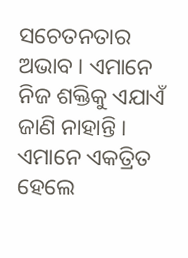ସଚେତନତାର ଅଭାବ । ଏମାନେ ନିଜ ଶକ୍ତିକୁ ଏଯାଏଁ ଜାଣି ନାହାନ୍ତି । ଏମାନେ ଏକତ୍ରିତ ହେଲେ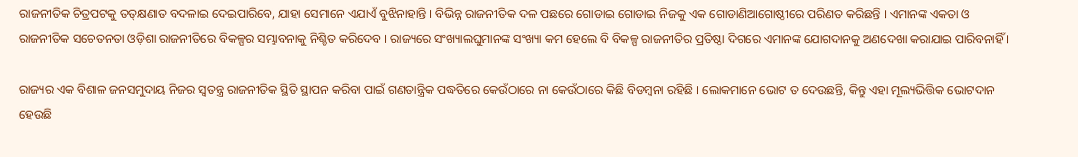ରାଜନୀତିକ ଚିତ୍ରପଟକୁ ତତ୍‌କ୍ଷଣାତ ବଦଳାଇ ଦେଇପାରିବେ, ଯାହା ସେମାନେ ଏଯାଏଁ ବୁଝିନାହାନ୍ତି । ବିଭିନ୍ନ ରାଜନୀତିକ ଦଳ ପଛରେ ଗୋଡାଇ ଗୋଡାଇ ନିଜକୁ ଏକ ଗୋଡାଣିଆଗୋଷ୍ଠୀରେ ପରିଣତ କରିଛନ୍ତି । ଏମାନଙ୍କ ଏକତା ଓ ରାଜନୀତିକ ସଚେତନତା ଓଡ଼ିଶା ରାଜନୀତିରେ ବିକଳ୍ପର ସମ୍ଭାବନାକୁ ନିଶ୍ଚିତ କରିଦେବ । ରାଜ୍ୟରେ ସଂଖ୍ୟାଲଘୁମାନଙ୍କ ସଂଖ୍ୟା କମ ହେଲେ ବି ବିକଳ୍ପ ରାଜନୀତିର ପ୍ରତିଷ୍ଠା ଦିଗରେ ଏମାନଙ୍କ ଯୋଗଦାନକୁ ଅଣଦେଖା କରାଯାଇ ପାରିବନାହିଁ ।

ରାଜ୍ୟର ଏକ ବିଶାଳ ଜନସମୁଦାୟ ନିଜର ସ୍ୱତନ୍ତ୍ର ରାଜନୀତିକ ସ୍ଥିତି ସ୍ଥାପନ କରିବା ପାଇଁ ଗଣତାନ୍ତ୍ରିକ ପଦ୍ଧତିରେ କେଉଁଠାରେ ନା କେଉଁଠାରେ କିଛି ବିଡମ୍ବନା ରହିଛି । ଲୋକମାନେ ଭୋଟ ତ ଦେଉଛନ୍ତି, କିନ୍ତୁ ଏହା ମୂଲ୍ୟଭିତ୍ତିକ ଭୋଟଦାନ ହେଉଛି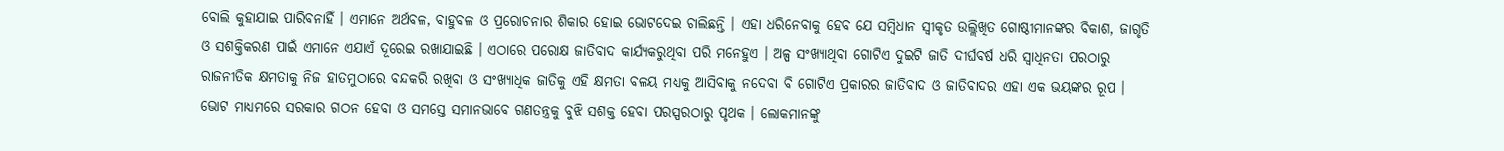ବୋଲି କୁହାଯାଇ ପାରିବନାହିଁ । ଏମାନେ ଅର୍ଥବଳ, ବାହୁବଳ ଓ ପ୍ରରୋଚନାର ଶିକାର ହୋଇ ଭୋଟଦେଇ ଚାଲିଛନ୍ତି । ଏହା ଧରିନେବାକୁ ହେବ ଯେ ସମ୍ବିଧାନ ସ୍ୱୀକୃତ ଉଲ୍ଲିଖିତ ଗୋଷ୍ଠୀମାନଙ୍କର ବିକାଶ, ଜାଗୃତି ଓ ସଶକ୍ତିକରଣ ପାଇଁ ଏମାନେ ଏଯାଏଁ ଦୂରେଇ ରଖାଯାଇଛି । ଏଠାରେ ପରୋକ୍ଷ ଜାତିବାଦ କାର୍ଯ୍ୟକରୁଥିବା ପରି ମନେହୁଏ । ଅଳ୍ପ ସଂଖ୍ୟାଥିବା ଗୋଟିଏ ଦୁଇଟି ଜାତି ଦୀର୍ଘବର୍ଷ ଧରି ସ୍ୱାଧିନତା ପରଠାରୁ ରାଜନୀତିକ କ୍ଷମତାକୁ ନିଜ ହାତମୁଠାରେ ବନ୍ଦକରି ରଖିବା ଓ ସଂଖ୍ୟାଧିକ ଜାତିକୁ ଏହି କ୍ଷମତା ବଳୟ ମଧ୍ୟକୁ ଆସିବାକୁ ନଦେବା ବି ଗୋଟିଏ ପ୍ରକାରର ଜାତିବାଦ ଓ ଜାତିବାଦର ଏହା ଏକ ଭୟଙ୍କର ରୂପ ।  ଭୋଟ ମାଧ୍ୟମରେ ସରକାର ଗଠନ ହେବା ଓ ସମସ୍ତେ ସମାନଭାବେ ଗଣତନ୍ତ୍ରକୁ ବୁଝି ସଶକ୍ତ ହେବା ପରସ୍ପରଠାରୁ ପୃଥକ । ଲୋକମାନଙ୍କୁ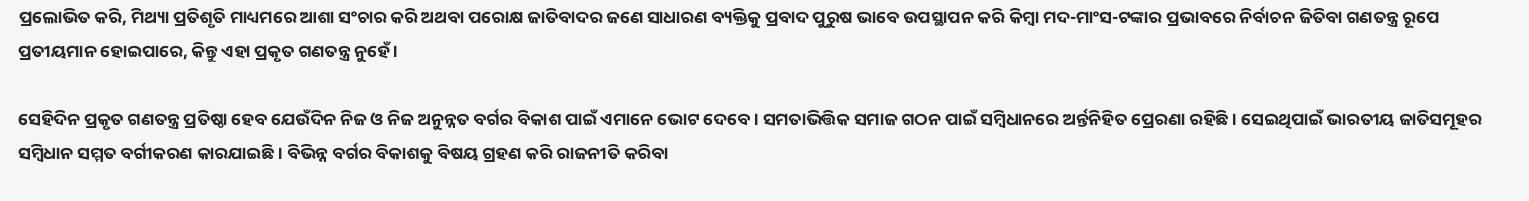ପ୍ରଲୋଭିତ କରି, ମିଥ୍ୟା ପ୍ରତିଶୃତି ମାଧ୍ୟମରେ ଆଶା ସଂଚାର କରି ଅଥବା ପରୋକ୍ଷ ଜାତିବାଦର ଜଣେ ସାଧାରଣ ବ୍ୟକ୍ତିକୁ ପ୍ରବାଦ ପୁରୁଷ ଭାବେ ଉପସ୍ଥାପନ କରି କିମ୍ବା ମଦ-ମାଂସ-ଟଙ୍କାର ପ୍ରଭାବରେ ନିର୍ବାଚନ ଜିତିବା ଗଣତନ୍ତ୍ର ରୂପେ ପ୍ରତୀୟମାନ ହୋଇପାରେ, କିନ୍ତୁ ଏହା ପ୍ରକୃତ ଗଣତନ୍ତ୍ର ନୁହେଁ ।

ସେହିଦିନ ପ୍ରକୃତ ଗଣତନ୍ତ୍ର ପ୍ରତିଷ୍ଠା ହେବ ଯେଉଁଦିନ ନିଜ ଓ ନିଜ ଅନୁନ୍ନତ ବର୍ଗର ବିକାଶ ପାଇଁ ଏମାନେ ଭୋଟ ଦେବେ । ସମତାଭିତ୍ତିକ ସମାଜ ଗଠନ ପାଇଁ ସମ୍ବିଧାନରେ ଅର୍ନ୍ତନିହିତ ପ୍ରେରଣା ରହିଛି । ସେଇଥିପାଇଁ ଭାରତୀୟ ଜାତିସମୂହର ସମ୍ବିଧାନ ସମ୍ମତ ବର୍ଗୀକରଣ କାରଯାଇଛି । ବିଭିନ୍ନ ବର୍ଗର ବିକାଶକୁ ବିଷୟ ଗ୍ରହଣ କରି ରାଜନୀତି କରିବା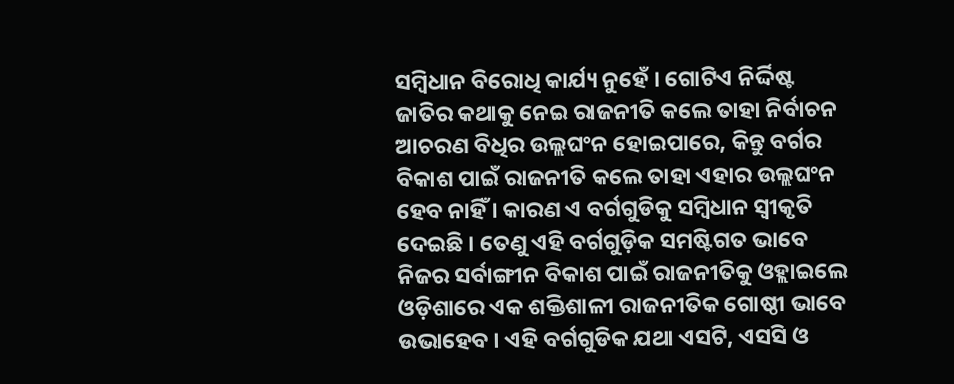ସମ୍ବିଧାନ ବିରୋଧି କାର୍ଯ୍ୟ ନୁହେଁ । ଗୋଟିଏ ନିର୍ଦ୍ଦିଷ୍ଟ ଜାତିର କଥାକୁ ନେଇ ରାଜନୀତି କଲେ ତାହା ନିର୍ବାଚନ ଆଚରଣ ବିଧିର ଉଲ୍ଲଘଂନ ହୋଇପାରେ, କିନ୍ତୁ ବର୍ଗର ବିକାଶ ପାଇଁ ରାଜନୀତି କଲେ ତାହା ଏହାର ଉଲ୍ଲଘଂନ ହେବ ନାହିଁ । କାରଣ ଏ ବର୍ଗଗୁଡିକୁ ସମ୍ବିଧାନ ସ୍ୱୀକୃତି ଦେଇଛି । ତେଣୁ ଏହି ବର୍ଗଗୁଡ଼ିକ ସମଷ୍ଟିଗତ ଭାବେ ନିଜର ସର୍ବାଙ୍ଗୀନ ବିକାଶ ପାଇଁ ରାଜନୀତିକୁ ଓହ୍ଲାଇଲେ ଓଡ଼ିଶାରେ ଏକ ଶକ୍ତିଶାଳୀ ରାଜନୀତିକ ଗୋଷ୍ଠୀ ଭାବେ ଉଭାହେବ । ଏହି ବର୍ଗଗୁଡିକ ଯଥା ଏସଟି, ଏସସି ଓ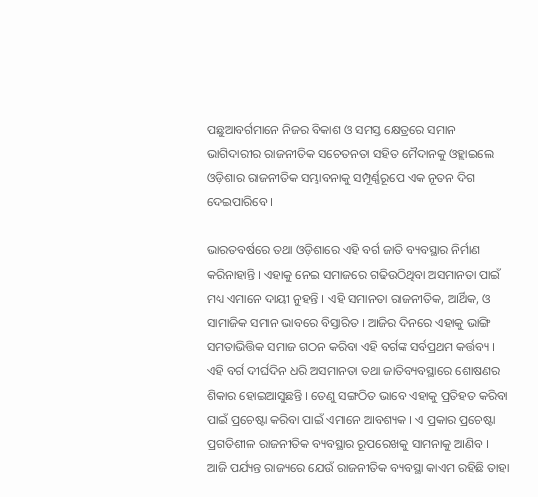ପଛୁଆବର୍ଗମାନେ ନିଜର ବିକାଶ ଓ ସମସ୍ତ କ୍ଷେତ୍ରରେ ସମାନ ଭାଗିଦାରୀର ରାଜନୀତିକ ସଚେତନତା ସହିତ ମୈଦାନକୁ ଓହ୍ଲାଇଲେ ଓଡ଼ିଶାର ରାଜନୀତିକ ସମ୍ଭାବନାକୁ ସମ୍ପୂର୍ଣ୍ଣରୂପେ ଏକ ନୂତନ ଦିଗ ଦେଇପାରିବେ ।

ଭାରତବର୍ଷରେ ତଥା ଓଡ଼ିଶାରେ ଏହି ବର୍ଗ ଜାତି ବ୍ୟବସ୍ଥାର ନିର୍ମାଣ କରିନାହାନ୍ତି । ଏହାକୁ ନେଇ ସମାଜରେ ଗଢିଉଠିଥିବା ଅସମାନତା ପାଇଁ ମଧ୍ୟ ଏମାନେ ଦାୟୀ ନୁହନ୍ତି । ଏହି ସମାନତା ରାଜନୀତିକ, ଆର୍ଥିକ, ଓ ସାମାଜିକ ସମାନ ଭାବରେ ବିସ୍ତାରିତ । ଆଜିର ଦିନରେ ଏହାକୁ ଭାଙ୍ଗି ସମତାଭିତ୍ତିକ ସମାଜ ଗଠନ କରିବା ଏହି ବର୍ଗଙ୍କ ସର୍ବପ୍ରଥମ କର୍ତ୍ତବ୍ୟ । ଏହି ବର୍ଗ ଦୀର୍ଘଦିନ ଧରି ଅସମାନତା ତଥା ଜାତିବ୍ୟବସ୍ଥାରେ ଶୋଷଣର ଶିକାର ହୋଇଆସୁଛନ୍ତି । ତେଣୁ ସଙ୍ଗଠିତ ଭାବେ ଏହାକୁ ପ୍ରତିହତ କରିବା ପାଇଁ ପ୍ରଚେଷ୍ଟା କରିବା ପାଇଁ ଏମାନେ ଆବଶ୍ୟକ । ଏ ପ୍ରକାର ପ୍ରଚେଷ୍ଟା ପ୍ରଗତିଶୀଳ ରାଜନୀତିକ ବ୍ୟବସ୍ଥାର ରୂପରେଖକୁ ସାମନାକୁ ଆଣିବ । ଆଜି ପର୍ଯ୍ୟନ୍ତ ରାଜ୍ୟରେ ଯେଉଁ ରାଜନୀତିକ ବ୍ୟବସ୍ଥା କାଏମ ରହିଛି ତାହା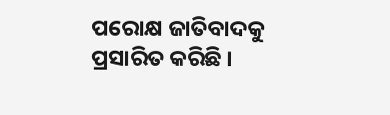ପରୋକ୍ଷ ଜାତିବାଦକୁ ପ୍ରସାରିତ କରିଛି ।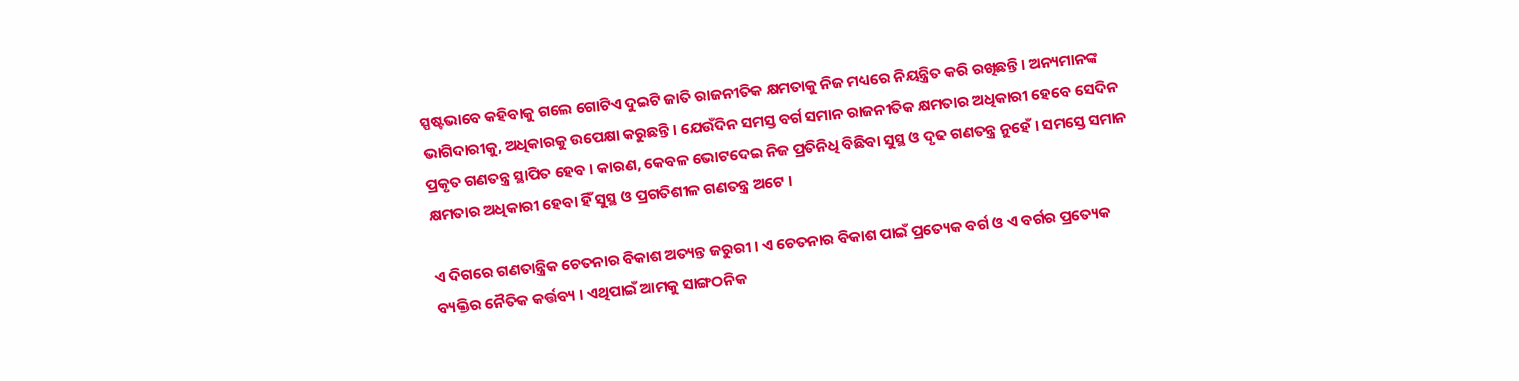ସ୍ପଷ୍ଟଭାବେ କହିବାକୁ ଗଲେ ଗୋଟିଏ ଦୁଇଟି ଜାତି ରାଜନୀତିକ କ୍ଷମତାକୁ ନିଜ ମଧ୍ୟରେ ନିୟନ୍ତ୍ରିତ କରି ରଖିଛନ୍ତି । ଅନ୍ୟମାନଙ୍କ ଭାଗିଦାରୀକୁ, ଅଧିକାରକୁ ଉପେକ୍ଷା କରୁଛନ୍ତି । ଯେଉଁଦିନ ସମସ୍ତ ବର୍ଗ ସମାନ ରାଜନୀତିକ କ୍ଷମତାର ଅଧିକାରୀ ହେବେ ସେଦିନ ପ୍ରକୃତ ଗଣତନ୍ତ୍ର ସ୍ଥାପିତ ହେବ । କାରଣ, କେବଳ ଭୋଟଦେଇ ନିଜ ପ୍ରତିନିଧି ବିଛିବା ସୁସ୍ଥ ଓ ଦୃଢ ଗଣତନ୍ତ୍ର ନୁହେଁ । ସମସ୍ତେ ସମାନ କ୍ଷମତାର ଅଧିକାରୀ ହେବା ହିଁ ସୁସ୍ଥ ଓ ପ୍ରଗତିଶୀଳ ଗଣତନ୍ତ୍ର ଅଟେ ।

ଏ ଦିଗରେ ଗଣତାନ୍ତ୍ରିକ ଚେତନାର ବିକାଶ ଅତ୍ୟନ୍ତ ଜରୁରୀ । ଏ ଚେତନାର ବିକାଶ ପାଇଁ ପ୍ରତ୍ୟେକ ବର୍ଗ ଓ ଏ ବର୍ଗର ପ୍ରତ୍ୟେକ ବ୍ୟକ୍ତିର ନୈତିକ କର୍ତ୍ତବ୍ୟ । ଏଥିପାଇଁ ଆମକୁ ସାଙ୍ଗଠନିକ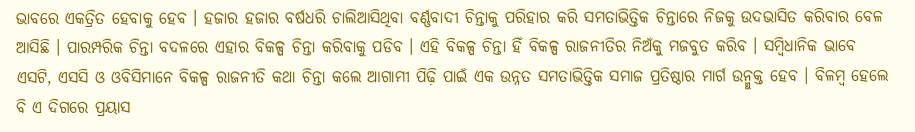ଭାବରେ ଏକତ୍ରିତ ହେବାକୁ ହେବ । ହଜାର ହଜାର ବର୍ଷଧରି ଚାଲିଆସିଥିବା ବର୍ଣ୍ଣବାଦୀ ଚିନ୍ତାକୁ ପରିହାର କରି ସମତାଭିତ୍ତିକ ଚିନ୍ତାରେ ନିଜକୁ ଉଦଭାସିତ କରିବାର ବେଳ ଆସିଛି । ପାରମ୍ପରିକ ଚିନ୍ତା ବଦଳରେ ଏହାର ବିକଳ୍ପ ଚିନ୍ତା କରିବାକୁ ପଡିବ । ଏହି ବିକଳ୍ପ ଚିନ୍ତା ହିଁ ବିକଳ୍ପ ରାଜନୀତିର ନିଅଁକୁ ମଜବୁତ କରିବ । ସମ୍ବିଧାନିକ ଭାବେ ଏସଟି, ଏସସି ଓ ଓବିସିମାନେ ବିକଳ୍ପ ରାଜନୀତି କଥା ଚିନ୍ତା କଲେ ଆଗାମୀ ପିଢ଼ି ପାଇଁ ଏକ ଉନ୍ନତ ସମତାଭିତ୍ତିକ ସମାଜ ପ୍ରତିଷ୍ଠାର ମାର୍ଗ ଉନ୍ମୁକ୍ତ ହେବ । ବିଳମ୍ବ ହେଲେ ବି ଏ ଦିଗରେ ପ୍ରୟାସ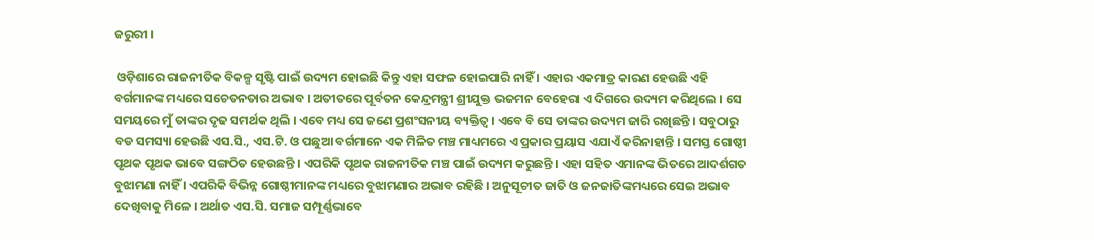ଜରୁରୀ ।

 ଓଡ଼ିଶାରେ ରାଜନୀତିକ ବିକଳ୍ପ ସୃଷ୍ଟି ପାଇଁ ଉଦ୍ୟମ ହୋଇଛି କିନ୍ତୁ ଏହା ସଫଳ ହୋଇପାରି ନାହିଁ । ଏହାର ଏକମାତ୍ର କାରଣ ହେଉଛି ଏହି ବର୍ଗମାନଙ୍କ ମଧ୍ୟରେ ସଚେତନତାର ଅଭାବ । ଅତୀତରେ ପୂର୍ବତନ କେନ୍ଦ୍ରମନ୍ତ୍ରୀ ଶ୍ରୀଯୁକ୍ତ ଭଜମନ ବେହେରା ଏ ଦିଗରେ ଉଦ୍ୟମ କରିଥିଲେ । ସେ ସମୟରେ ମୁଁ ତାଙ୍କର ଦୃଢ ସମର୍ଥକ ଥିଲି । ଏବେ ମଧ୍ୟ ସେ ଜଣେ ପ୍ରଶଂସନୀୟ ବ୍ୟକ୍ତିତ୍ୱ । ଏବେ ବି ସେ ତାଙ୍କର ଉଦ୍ୟମ ଜାରି ରଖିଛନ୍ତି । ସବୁଠାରୁ ବଡ ସମସ୍ୟା ହେଉଛି ଏସ.ସି., ଏସ.ଟି. ଓ ପଛୁଆ ବର୍ଗମାନେ ଏକ ମିଳିତ ମଞ୍ଚ ମାଧ୍ୟମରେ ଏ ପ୍ରକାର ପ୍ରୟାସ ଏଯାଏଁ କରିନାହାନ୍ତି । ସମସ୍ତ ଗୋଷ୍ଠୀ ପୃଥକ ପୃଥକ ଭାବେ ସଙ୍ଗଠିତ ହେଉଛନ୍ତି । ଏପରିକି ପୃଥକ ରାଜନୀତିକ ମଞ୍ଚ ପାଇଁ ଉଦ୍ୟମ କରୁଛନ୍ତି । ଏହା ସହିତ ଏମାନଙ୍କ ଭିତରେ ଆଦର୍ଶଗତ ବୁଝାମଣା ନାହିଁ । ଏପରିକି ବିଭିନ୍ନ ଗୋଷ୍ଠୀମାନଙ୍କ ମଧ୍ୟରେ ବୁଝାମଣାର ଅଭାବ ରହିଛି । ଅନୁସୂଚୀତ ଜାତି ଓ ଜନଜାତିଙ୍କମଧ୍ୟରେ ସେଇ ଅଭାବ  ଦେଖିବାକୁ ମିଳେ । ଅର୍ଥାତ ଏସ.ସି. ସମାଜ ସମ୍ପୂର୍ଣ୍ଣଭାବେ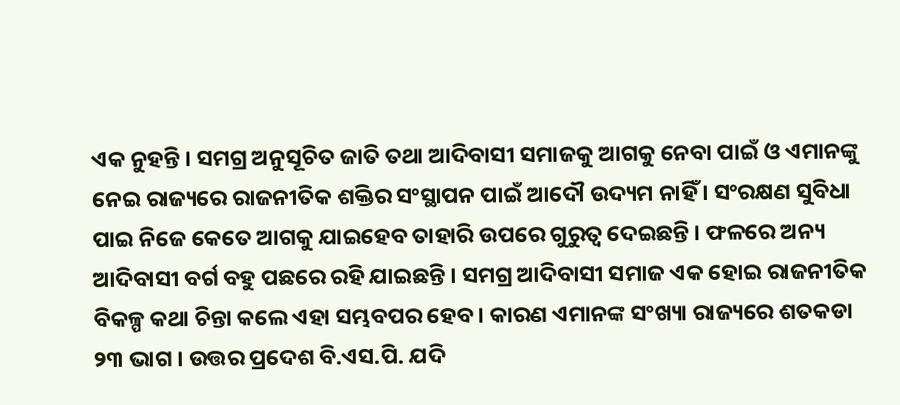ଏକ ନୁହନ୍ତି । ସମଗ୍ର ଅନୁସୂଚିତ ଜାତି ତଥା ଆଦିବାସୀ ସମାଜକୁ ଆଗକୁ ନେବା ପାଇଁ ଓ ଏମାନଙ୍କୁ ନେଇ ରାଜ୍ୟରେ ରାଜନୀତିକ ଶକ୍ତିର ସଂସ୍ଥାପନ ପାଇଁ ଆଦୌ ଉଦ୍ୟମ ନାହିଁ । ସଂରକ୍ଷଣ ସୁବିଧା ପାଇ ନିଜେ କେତେ ଆଗକୁ ଯାଇହେବ ତାହାରି ଉପରେ ଗୁରୁତ୍ୱ ଦେଇଛନ୍ତି । ଫଳରେ ଅନ୍ୟ ଆଦିବାସୀ ବର୍ଗ ବହୁ ପଛରେ ରହି ଯାଇଛନ୍ତି । ସମଗ୍ର ଆଦିବାସୀ ସମାଜ ଏକ ହୋଇ ରାଜନୀତିକ ବିକଳ୍ପ କଥା ଚିନ୍ତା କଲେ ଏହା ସମ୍ଭବପର ହେବ । କାରଣ ଏମାନଙ୍କ ସଂଖ୍ୟା ରାଜ୍ୟରେ ଶତକଡା ୨୩ ଭାଗ । ଉତ୍ତର ପ୍ରଦେଶ ବି.ଏସ.ପି. ଯଦି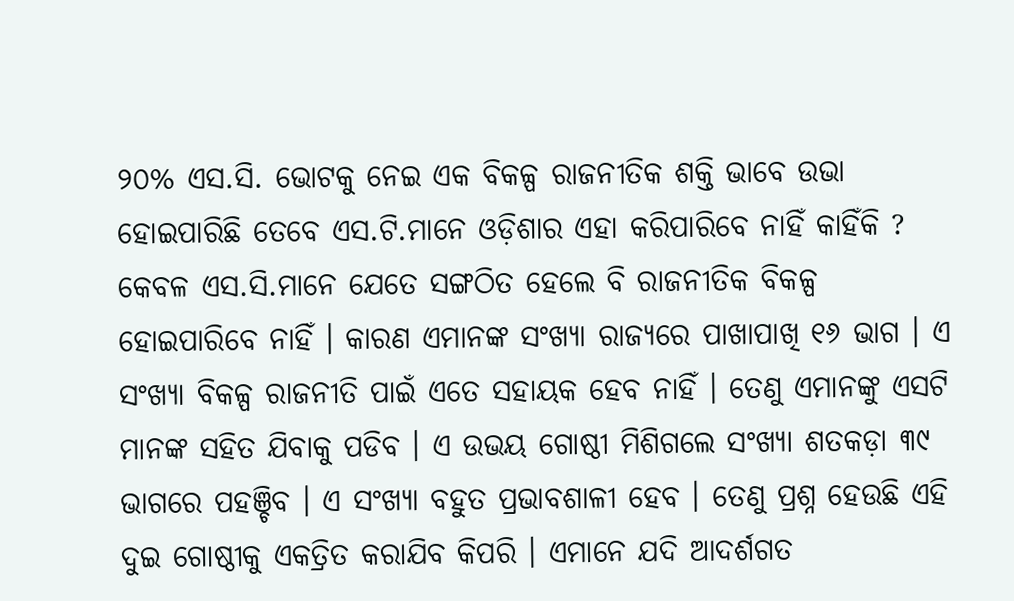୨୦% ଏସ.ସି. ଭୋଟକୁ ନେଇ ଏକ ବିକଳ୍ପ ରାଜନୀତିକ ଶକ୍ତି ଭାବେ ଉଭା ହୋଇପାରିଛି ତେବେ ଏସ.ଟି.ମାନେ ଓଡ଼ିଶାର ଏହା କରିପାରିବେ ନାହିଁ କାହିଁକି ? କେବଳ ଏସ.ସି.ମାନେ ଯେତେ ସଙ୍ଗଠିତ ହେଲେ ବି ରାଜନୀତିକ ବିକଳ୍ପ ହୋଇପାରିବେ ନାହିଁ । କାରଣ ଏମାନଙ୍କ ସଂଖ୍ୟା ରାଜ୍ୟରେ ପାଖାପାଖି ୧୬ ଭାଗ । ଏ ସଂଖ୍ୟା ବିକଳ୍ପ ରାଜନୀତି ପାଇଁ ଏତେ ସହାୟକ ହେବ ନାହିଁ । ତେଣୁ ଏମାନଙ୍କୁ ଏସଟି ମାନଙ୍କ ସହିତ ଯିବାକୁ ପଡିବ । ଏ ଉଭୟ ଗୋଷ୍ଠୀ ମିଶିଗଲେ ସଂଖ୍ୟା ଶତକଡ଼ା ୩୯ ଭାଗରେ ପହଞ୍ଚିବ । ଏ ସଂଖ୍ୟା ବହୁତ ପ୍ରଭାବଶାଳୀ ହେବ । ତେଣୁ ପ୍ରଶ୍ନ ହେଉଛି ଏହି ଦୁଇ ଗୋଷ୍ଠୀକୁ ଏକତ୍ରିତ କରାଯିବ କିପରି । ଏମାନେ ଯଦି ଆଦର୍ଶଗତ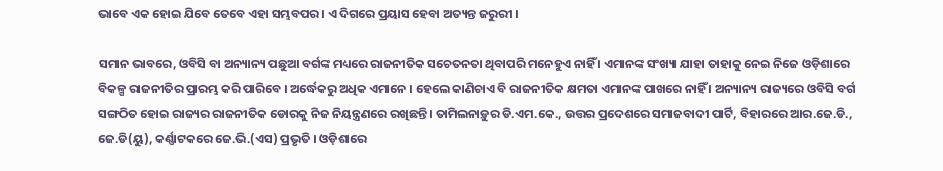ଭାବେ ଏକ ହୋଇ ଯିବେ ତେବେ ଏହା ସମ୍ଭବପର । ଏ ଦିଗରେ ପ୍ରୟାସ ହେବା ଅତ୍ୟନ୍ତ ଜରୁରୀ ।

ସମାନ ଭାବରେ, ଓବିସି ବା ଅନ୍ୟାନ୍ୟ ପଛୁଆ ବର୍ଗଙ୍କ ମଧ୍ୟରେ ରାଜନୀତିକ ସଚେତନତା ଥିବାପରି ମନେହୁଏ ନାହିଁ । ଏମାନଙ୍କ ସଂଖ୍ୟା ଯାହା ତାହାକୁ ନେଇ ନିଜେ ଓଡ଼ିଶାରେ ବିକଳ୍ପ ରାଜନୀତିର ପ୍ରାରମ୍ଭ କରି ପାରିବେ । ଅର୍ଦ୍ଧେକରୁ ଅଧିକ ଏମାନେ । ହେଲେ କାଣିଚାଏ ବି ରାଜନୀତିକ କ୍ଷମତା ଏମାନଙ୍କ ପାଖରେ ନାହିଁ । ଅନ୍ୟାନ୍ୟ ରାଜ୍ୟରେ ଓବିସି ବର୍ଗ ସଙ୍ଗଠିତ ହୋଇ ରାଜ୍ୟର ରାଜନୀତିକ ଡୋରକୁ ନିଜ ନିୟନ୍ତ୍ରଣରେ ରଖିଛନ୍ତି । ତାମିଲନାଡ଼ୁର ଡି.ଏମ.କେ., ଉତ୍ତର ପ୍ରଦେଶରେ ସମାଜବାଦୀ ପାର୍ଟି, ବିହାରରେ ଆର.ଜେ.ଡି.,  ଜେ.ଡି(ୟୁ), କର୍ଣ୍ଣାଟକରେ ଜେ.ଭି.(ଏସ) ପ୍ରଭୃତି । ଓଡ଼ିଶାରେ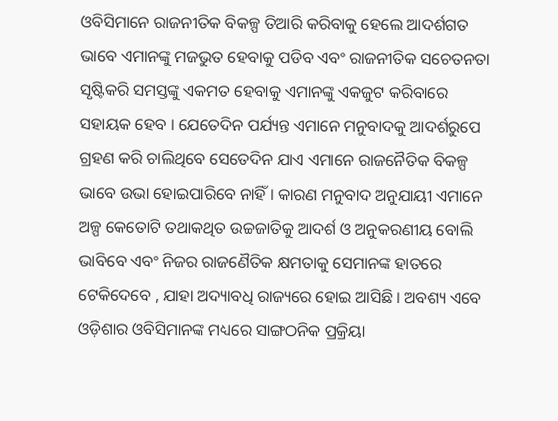ଓବିସିମାନେ ରାଜନୀତିକ ବିକଳ୍ପ ତିଆରି କରିବାକୁ ହେଲେ ଆଦର୍ଶଗତ ଭାବେ ଏମାନଙ୍କୁ ମଜଭୁତ ହେବାକୁ ପଡିବ ଏବଂ ରାଜନୀତିକ ସଚେତନତା ସୃଷ୍ଟିକରି ସମସ୍ତଙ୍କୁ ଏକମତ ହେବାକୁ ଏମାନଙ୍କୁ ଏକଜୁଟ କରିବାରେ ସହାୟକ ହେବ । ଯେତେଦିନ ପର୍ଯ୍ୟନ୍ତ ଏମାନେ ମନୁବାଦକୁ ଆଦର୍ଶରୁପେ ଗ୍ରହଣ କରି ଚାଲିଥିବେ ସେତେଦିନ ଯାଏ ଏମାନେ ରାଜନୈତିକ ବିକଳ୍ପ ଭାବେ ଉଭା ହୋଇପାରିବେ ନାହିଁ । କାରଣ ମନୁବାଦ ଅନୁଯାୟୀ ଏମାନେ ଅଳ୍ପ କେତୋଟି ତଥାକଥିତ ଉଚ୍ଚଜାତିକୁ ଆଦର୍ଶ ଓ ଅନୁକରଣୀୟ ବୋଲି ଭାବିବେ ଏବଂ ନିଜର ରାଜଣୈତିକ କ୍ଷମତାକୁ ସେମାନଙ୍କ ହାତରେ ଟେକିଦେବେ , ଯାହା ଅଦ୍ୟାବଧି ରାଜ୍ୟରେ ହୋଇ ଆସିଛି । ଅବଶ୍ୟ ଏବେ ଓଡ଼ିଶାର ଓବିସିମାନଙ୍କ ମଧ୍ୟରେ ସାଙ୍ଗଠନିକ ପ୍ରକ୍ରିୟା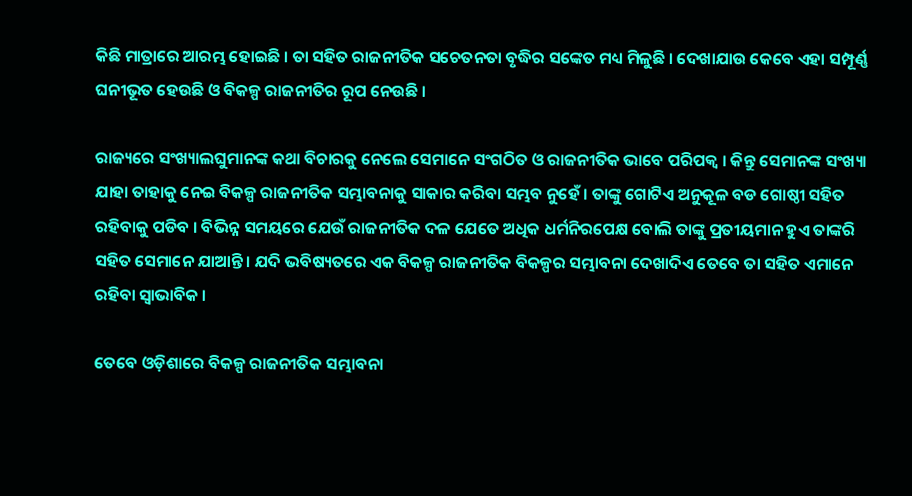କିଛି ମାତ୍ରାରେ ଆରମ୍ଭ ହୋଇଛି । ତା ସହିତ ରାଜନୀତିକ ସଚେତନତା ବୃଦ୍ଧିର ସଙ୍କେତ ମଧ୍ୟ ମିଳୁଛି । ଦେଖାଯାଉ କେବେ ଏହା ସମ୍ପୂର୍ଣ୍ଣ ଘନୀଭୂତ ହେଉଛି ଓ ବିକଳ୍ପ ରାଜନୀତିର ରୂପ ନେଉଛି ।

ରାଜ୍ୟରେ ସଂଖ୍ୟାଲଘୁମାନଙ୍କ କଥା ବିଚାରକୁ ନେଲେ ସେମାନେ ସଂଗଠିତ ଓ ରାଜନୀତିକ ଭାବେ ପରିପକ୍ୱ । କିନ୍ତୁ ସେମାନଙ୍କ ସଂଖ୍ୟା ଯାହା ତାହାକୁ ନେଇ ବିକଳ୍ପ ରାଜନୀତିକ ସମ୍ଭାବନାକୁ ସାକାର କରିବା ସମ୍ଭବ ନୁହେଁ । ତାଙ୍କୁ ଗୋଟିଏ ଅନୁକୂଳ ବଡ ଗୋଷ୍ଠୀ ସହିତ ରହିବାକୁ ପଡିବ । ବିଭିନ୍ନ ସମୟରେ ଯେଉଁ ରାଜନୀତିକ ଦଳ ଯେତେ ଅଧିକ ଧର୍ମନିରପେକ୍ଷ ବୋଲି ତାଙ୍କୁ ପ୍ରତୀୟମାନ ହୁଏ ତାଙ୍କରି ସହିତ ସେମାନେ ଯାଆନ୍ତି । ଯଦି ଭବିଷ୍ୟତରେ ଏକ ବିକଳ୍ପ ରାଜନୀତିକ ବିକଳ୍ପର ସମ୍ଭାବନା ଦେଖାଦିଏ ତେବେ ତା ସହିତ ଏମାନେ ରହିବା ସ୍ୱାଭାବିକ ।

ତେବେ ଓଡ଼ିଶାରେ ବିକଳ୍ପ ରାଜନୀତିକ ସମ୍ଭାବନା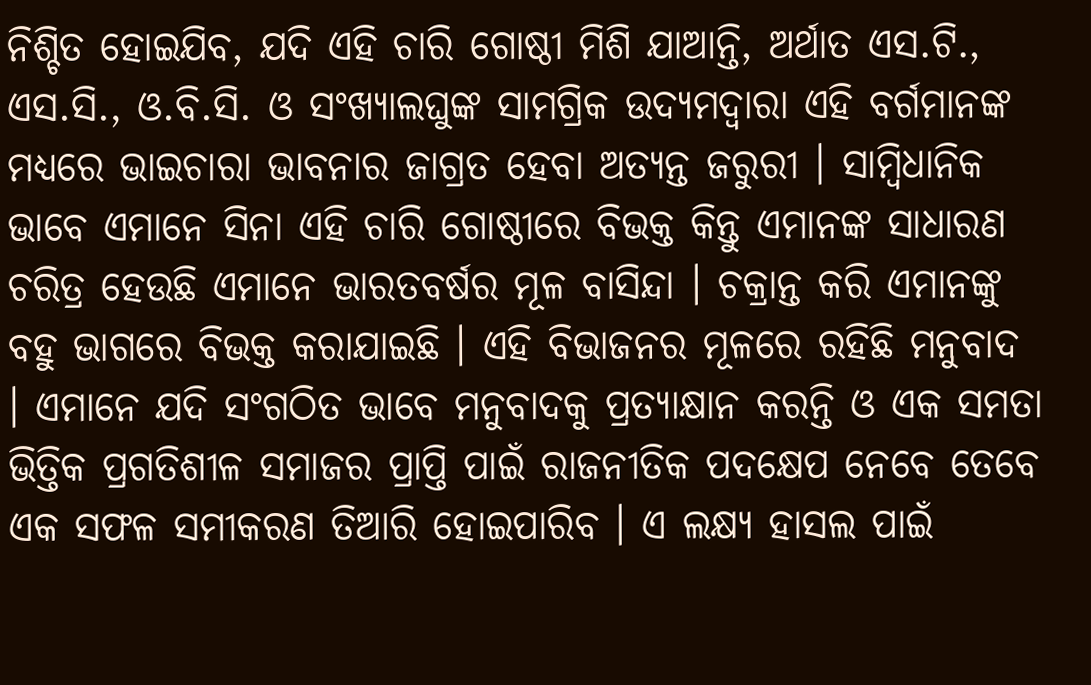ନିଶ୍ଚିତ ହୋଇଯିବ, ଯଦି ଏହି ଚାରି ଗୋଷ୍ଠୀ ମିଶି ଯାଆନ୍ତି, ଅର୍ଥାତ ଏସ.ଟି., ଏସ.ସି., ଓ.ବି.ସି. ଓ ସଂଖ୍ୟାଲଘୁଙ୍କ ସାମଗ୍ରିକ ଉଦ୍ୟମଦ୍ୱାରା ଏହି ବର୍ଗମାନଙ୍କ ମଧ୍ୟରେ ଭାଇଚାରା ଭାବନାର ଜାଗ୍ରତ ହେବା ଅତ୍ୟନ୍ତ ଜରୁରୀ । ସାମ୍ବିଧାନିକ ଭାବେ ଏମାନେ ସିନା ଏହି ଚାରି ଗୋଷ୍ଠୀରେ ବିଭକ୍ତ କିନ୍ତୁ ଏମାନଙ୍କ ସାଧାରଣ ଚରିତ୍ର ହେଉଛି ଏମାନେ ଭାରତବର୍ଷର ମୂଳ ବାସିନ୍ଦା । ଚକ୍ରାନ୍ତ କରି ଏମାନଙ୍କୁ ବହୁ ଭାଗରେ ବିଭକ୍ତ କରାଯାଇଛି । ଏହି ବିଭାଜନର ମୂଳରେ ରହିଛି ମନୁବାଦ । ଏମାନେ ଯଦି ସଂଗଠିତ ଭାବେ ମନୁବାଦକୁ ପ୍ରତ୍ୟାକ୍ଷାନ କରନ୍ତି ଓ ଏକ ସମତା ଭିତ୍ତିକ ପ୍ରଗତିଶୀଳ ସମାଜର ପ୍ରାପ୍ତି ପାଇଁ ରାଜନୀତିକ ପଦକ୍ଷେପ ନେବେ ତେବେ ଏକ ସଫଳ ସମୀକରଣ ତିଆରି ହୋଇପାରିବ । ଏ ଲକ୍ଷ୍ୟ ହାସଲ ପାଇଁ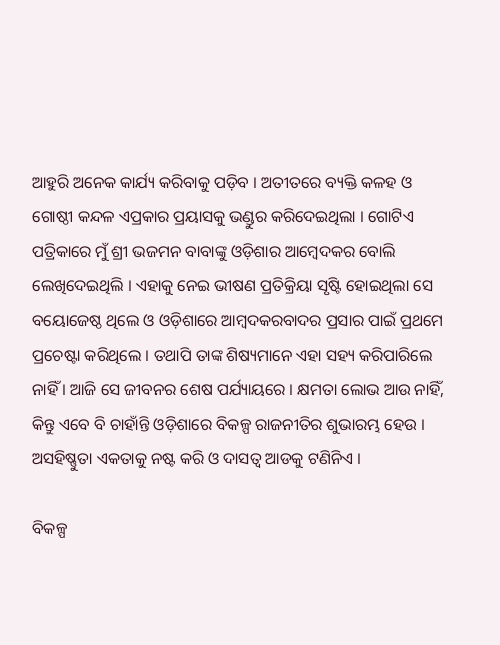ଆହୁରି ଅନେକ କାର୍ଯ୍ୟ କରିବାକୁ ପଡ଼ିବ । ଅତୀତରେ ବ୍ୟକ୍ତି କଳହ ଓ ଗୋଷ୍ଠୀ କନ୍ଦଳ ଏପ୍ରକାର ପ୍ରୟାସକୁ ଭଣ୍ଡୁର କରିଦେଇଥିଲା । ଗୋଟିଏ ପତ୍ରିକାରେ ମୁଁ ଶ୍ରୀ ଭଜମନ ବାବାଙ୍କୁ ଓଡ଼ିଶାର ଆମ୍ବେଦକର ବୋଲି ଲେଖିଦେଇଥିଲି । ଏହାକୁ ନେଇ ଭୀଷଣ ପ୍ରତିକ୍ରିୟା ସୃଷ୍ଟି ହୋଇଥିଲା ସେ ବୟୋଜେଷ୍ଠ ଥିଲେ ଓ ଓଡ଼ିଶାରେ ଆମ୍ବଦକରବାଦର ପ୍ରସାର ପାଇଁ ପ୍ରଥମେ ପ୍ରଚେଷ୍ଟା କରିଥିଲେ । ତଥାପି ତାଙ୍କ ଶିଷ୍ୟମାନେ ଏହା ସହ୍ୟ କରିପାରିଲେ ନାହିଁ । ଆଜି ସେ ଜୀବନର ଶେଷ ପର୍ଯ୍ୟାୟରେ । କ୍ଷମତା ଲୋଭ ଆଉ ନାହିଁ, କିନ୍ତୁ ଏବେ ବି ଚାହାଁନ୍ତି ଓଡ଼ିଶାରେ ବିକଳ୍ପ ରାଜନୀତିର ଶୁଭାରମ୍ଭ ହେଉ । ଅସହିଷ୍ଣୁତା ଏକତାକୁ ନଷ୍ଟ କରି ଓ ଦାସତ୍ୱ ଆଡକୁ ଟଣିନିଏ ।

ବିକଳ୍ପ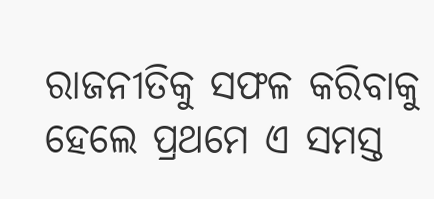ରାଜନୀତିକୁ ସଫଳ କରିବାକୁ ହେଲେ ପ୍ରଥମେ ଏ ସମସ୍ତ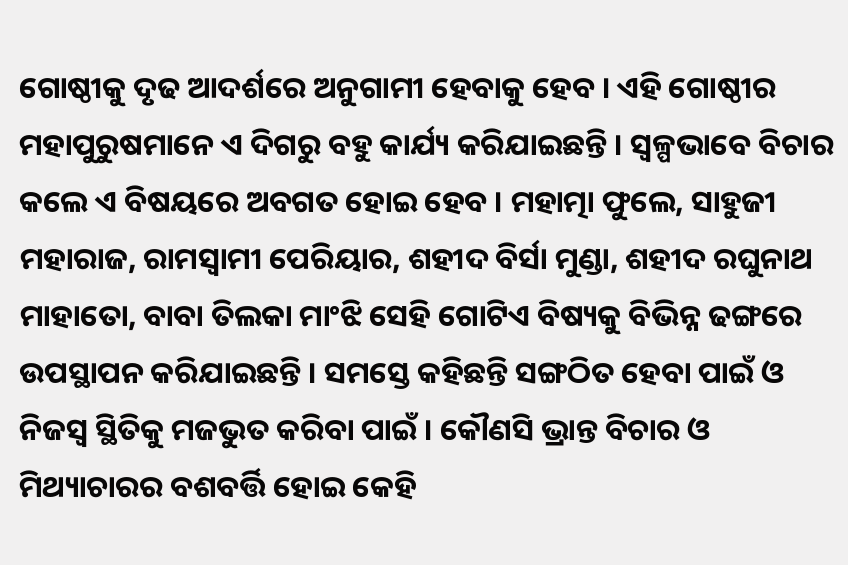ଗୋଷ୍ଠୀକୁ ଦୃଢ ଆଦର୍ଶରେ ଅନୁଗାମୀ ହେବାକୁ ହେବ । ଏହି ଗୋଷ୍ଠୀର ମହାପୁରୁଷମାନେ ଏ ଦିଗରୁ ବହୁ କାର୍ଯ୍ୟ କରିଯାଇଛନ୍ତି । ସ୍ୱଳ୍ପଭାବେ ବିଚାର କଲେ ଏ ବିଷୟରେ ଅବଗତ ହୋଇ ହେବ । ମହାତ୍ମା ଫୁଲେ, ସାହୁଜୀ ମହାରାଜ, ରାମସ୍ୱାମୀ ପେରିୟାର, ଶହୀଦ ବିର୍ସା ମୁଣ୍ଡା, ଶହୀଦ ରଘୁନାଥ ମାହାତୋ, ବାବା ତିଲକା ମାଂଝି ସେହି ଗୋଟିଏ ବିଷ୍ୟକୁ ବିଭିନ୍ନ ଢଙ୍ଗରେ ଉପସ୍ଥାପନ କରିଯାଇଛନ୍ତି । ସମସ୍ତେ କହିଛନ୍ତି ସଙ୍ଗଠିତ ହେବା ପାଇଁ ଓ ନିଜସ୍ୱ ସ୍ଥିତିକୁ ମଜଭୁତ କରିବା ପାଇଁ । କୌଣସି ଭ୍ରାନ୍ତ ବିଚାର ଓ ମିଥ୍ୟାଚାରର ବଶବର୍ତ୍ତି ହୋଇ କେହି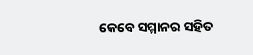କେବେ ସମ୍ମାନର ସହିତ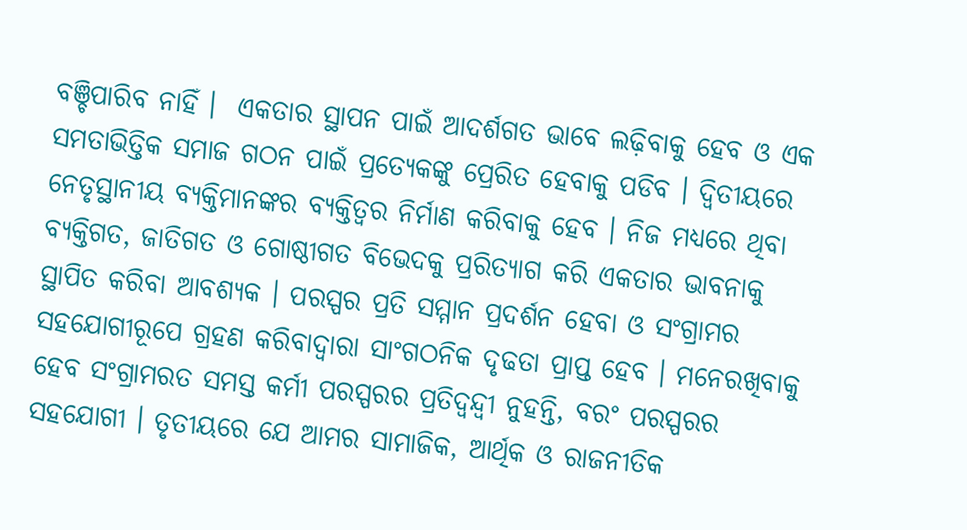ବଞ୍ଚିପାରିବ ନାହିଁ ।  ଏକତାର ସ୍ଥାପନ ପାଇଁ ଆଦର୍ଶଗତ ଭାବେ ଲଢ଼ିବାକୁ ହେବ ଓ ଏକ ସମତାଭିତ୍ତିକ ସମାଜ ଗଠନ ପାଇଁ ପ୍ରତ୍ୟେକଙ୍କୁ ପ୍ରେରିତ ହେବାକୁ ପଡିବ । ଦ୍ୱିତୀୟରେ ନେତୃସ୍ଥାନୀୟ ବ୍ୟକ୍ତିମାନଙ୍କର ବ୍ୟକ୍ତିତ୍ୱର ନିର୍ମାଣ କରିବାକୁ ହେବ । ନିଜ ମଧ୍ୟରେ ଥିବା ବ୍ୟକ୍ତିଗତ, ଜାତିଗତ ଓ ଗୋଷ୍ଠୀଗତ ବିଭେଦକୁ ପ୍ରରିତ୍ୟାଗ କରି ଏକତାର ଭାବନାକୁ ସ୍ଥାପିତ କରିବା ଆବଶ୍ୟକ । ପରସ୍ପର ପ୍ରତି ସମ୍ମାନ ପ୍ରଦର୍ଶନ ହେବା ଓ ସଂଗ୍ରାମର ସହଯୋଗୀରୂପେ ଗ୍ରହଣ କରିବାଦ୍ୱାରା ସାଂଗଠନିକ ଦୃଢତା ପ୍ରାପ୍ତ ହେବ । ମନେରଖିବାକୁ ହେବ ସଂଗ୍ରାମରତ ସମସ୍ତ କର୍ମୀ ପରସ୍ପରର ପ୍ରତିଦ୍ୱନ୍ଦ୍ୱୀ ନୁହନ୍ତି, ବରଂ ପରସ୍ପରର ସହଯୋଗୀ । ତୃତୀୟରେ ଯେ ଆମର ସାମାଜିକ, ଆର୍ଥିକ ଓ ରାଜନୀତିକ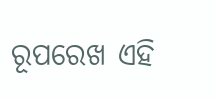ରୂପରେଖ ଏହି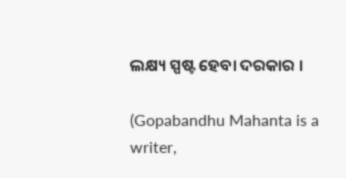ଲକ୍ଷ୍ୟ ସ୍ପଷ୍ଟ ହେବା ଦରକାର ।

(Gopabandhu Mahanta is a writer,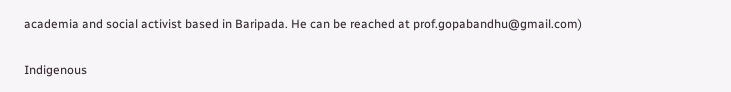academia and social activist based in Baripada. He can be reached at prof.gopabandhu@gmail.com)

Indigenous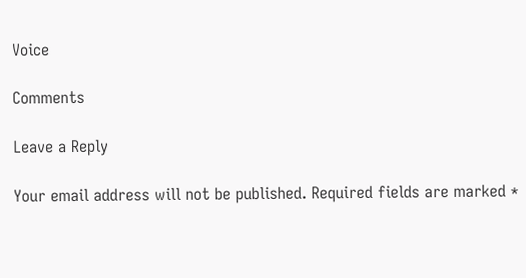Voice

Comments

Leave a Reply

Your email address will not be published. Required fields are marked *